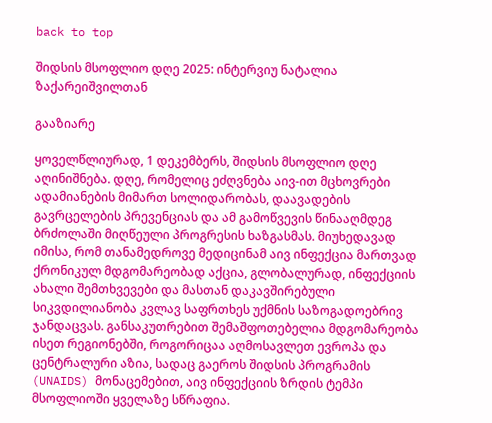back to top

შიდსის მსოფლიო დღე 2025: ინტერვიუ ნატალია ზაქარეიშვილთან

გააზიარე

ყოველწლიურად, 1 დეკემბერს, შიდსის მსოფლიო დღე აღინიშნება. დღე, რომელიც ეძღვნება აივ-ით მცხოვრები ადამიანების მიმართ სოლიდარობას, დაავადების გავრცელების პრევენციას და ამ გამოწვევის წინააღმდეგ ბრძოლაში მიღწეული პროგრესის ხაზგასმას. მიუხედავად იმისა, რომ თანამედროვე მედიცინამ აივ ინფექცია მართვად ქრონიკულ მდგომარეობად აქცია, გლობალურად, ინფექციის ახალი შემთხვევები და მასთან დაკავშირებული სიკვდილიანობა კვლავ საფრთხეს უქმნის საზოგადოებრივ ჯანდაცვას. განსაკუთრებით შემაშფოთებელია მდგომარეობა ისეთ რეგიონებში, როგორიცაა აღმოსავლეთ ევროპა და ცენტრალური აზია, სადაც გაეროს შიდსის პროგრამის (UNAIDS) მონაცემებით, აივ ინფექციის ზრდის ტემპი მსოფლიოში ყველაზე სწრაფია.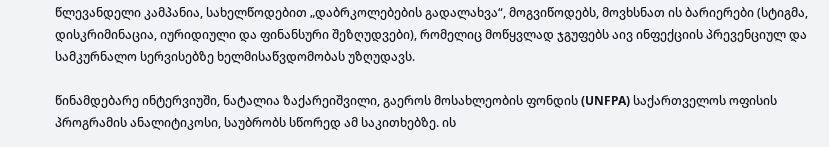წლევანდელი კამპანია, სახელწოდებით „დაბრკოლებების გადალახვა“, მოგვიწოდებს, მოვხსნათ ის ბარიერები (სტიგმა, დისკრიმინაცია, იურიდიული და ფინანსური შეზღუდვები), რომელიც მოწყვლად ჯგუფებს აივ ინფექციის პრევენციულ და სამკურნალო სერვისებზე ხელმისაწვდომობას უზღუდავს.

წინამდებარე ინტერვიუში, ნატალია ზაქარეიშვილი, გაეროს მოსახლეობის ფონდის (UNFPA) საქართველოს ოფისის პროგრამის ანალიტიკოსი, საუბრობს სწორედ ამ საკითხებზე. ის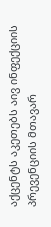აქცენტს აკეთებს აივ ინფექციის პრევენციის მთავარ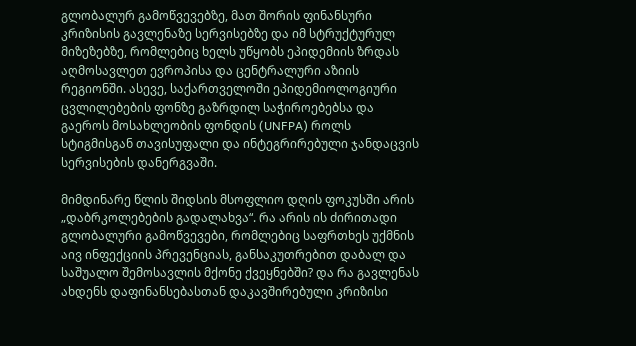გლობალურ გამოწვევებზე, მათ შორის ფინანსური კრიზისის გავლენაზე სერვისებზე და იმ სტრუქტურულ მიზეზებზე, რომლებიც ხელს უწყობს ეპიდემიის ზრდას აღმოსავლეთ ევროპისა და ცენტრალური აზიის რეგიონში. ასევე, საქართველოში ეპიდემიოლოგიური ცვლილებების ფონზე გაზრდილ საჭიროებებსა და გაეროს მოსახლეობის ფონდის (UNFPA) როლს სტიგმისგან თავისუფალი და ინტეგრირებული ჯანდაცვის სერვისების დანერგვაში.

მიმდინარე წლის შიდსის მსოფლიო დღის ფოკუსში არის „დაბრკოლებების გადალახვა“. რა არის ის ძირითადი გლობალური გამოწვევები, რომლებიც საფრთხეს უქმნის აივ ინფექციის პრევენციას, განსაკუთრებით დაბალ და საშუალო შემოსავლის მქონე ქვეყნებში? და რა გავლენას ახდენს დაფინანსებასთან დაკავშირებული კრიზისი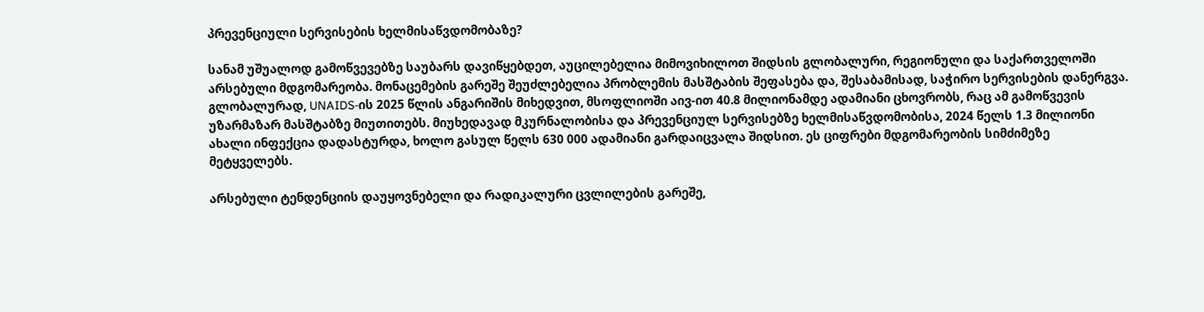პრევენციული სერვისების ხელმისაწვდომობაზე?

სანამ უშუალოდ გამოწვევებზე საუბარს დავიწყებდეთ, აუცილებელია მიმოვიხილოთ შიდსის გლობალური, რეგიონული და საქართველოში არსებული მდგომარეობა. მონაცემების გარეშე შეუძლებელია პრობლემის მასშტაბის შეფასება და, შესაბამისად, საჭირო სერვისების დანერგვა. გლობალურად, UNAIDS-ის 2025 წლის ანგარიშის მიხედვით, მსოფლიოში აივ-ით 40.8 მილიონამდე ადამიანი ცხოვრობს, რაც ამ გამოწვევის უზარმაზარ მასშტაბზე მიუთითებს. მიუხედავად მკურნალობისა და პრევენციულ სერვისებზე ხელმისაწვდომობისა, 2024 წელს 1.3 მილიონი ახალი ინფექცია დადასტურდა, ხოლო გასულ წელს 630 000 ადამიანი გარდაიცვალა შიდსით. ეს ციფრები მდგომარეობის სიმძიმეზე მეტყველებს.

არსებული ტენდენციის დაუყოვნებელი და რადიკალური ცვლილების გარეშე,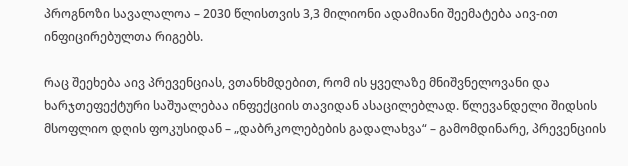პროგნოზი სავალალოა – 2030 წლისთვის 3,3 მილიონი ადამიანი შეემატება აივ-ით ინფიცირებულთა რიგებს.

რაც შეეხება აივ პრევენციას, ვთანხმდებით, რომ ის ყველაზე მნიშვნელოვანი და ხარჯთეფექტური საშუალებაა ინფექციის თავიდან ასაცილებლად. წლევანდელი შიდსის მსოფლიო დღის ფოკუსიდან – „დაბრკოლებების გადალახვა“ – გამომდინარე, პრევენციის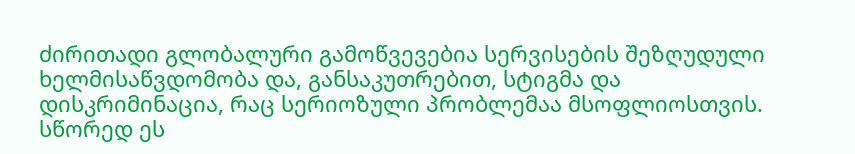ძირითადი გლობალური გამოწვევებია სერვისების შეზღუდული ხელმისაწვდომობა და, განსაკუთრებით, სტიგმა და დისკრიმინაცია, რაც სერიოზული პრობლემაა მსოფლიოსთვის. სწორედ ეს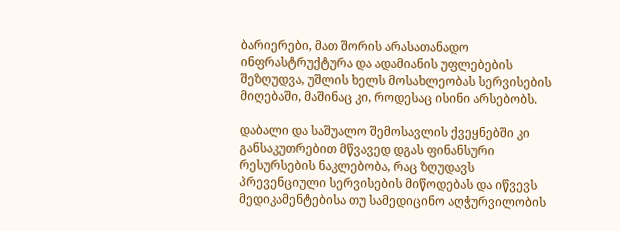ბარიერები, მათ შორის არასათანადო ინფრასტრუქტურა და ადამიანის უფლებების შეზღუდვა, უშლის ხელს მოსახლეობას სერვისების მიღებაში, მაშინაც კი, როდესაც ისინი არსებობს.

დაბალი და საშუალო შემოსავლის ქვეყნებში კი განსაკუთრებით მწვავედ დგას ფინანსური რესურსების ნაკლებობა, რაც ზღუდავს პრევენციული სერვისების მიწოდებას და იწვევს მედიკამენტებისა თუ სამედიცინო აღჭურვილობის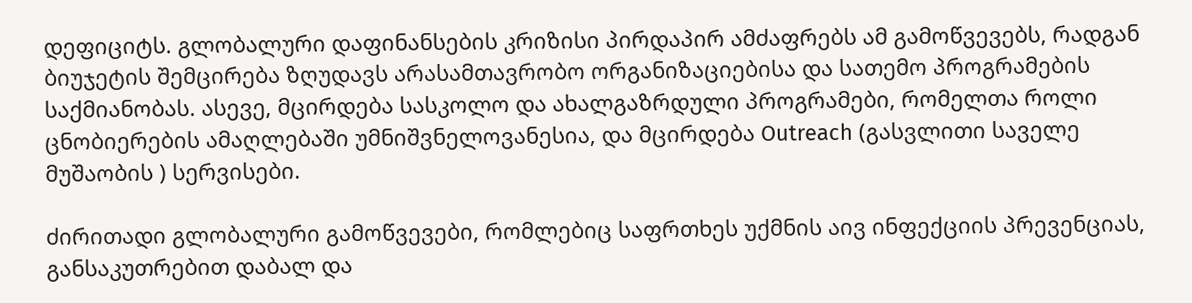დეფიციტს. გლობალური დაფინანსების კრიზისი პირდაპირ ამძაფრებს ამ გამოწვევებს, რადგან ბიუჯეტის შემცირება ზღუდავს არასამთავრობო ორგანიზაციებისა და სათემო პროგრამების საქმიანობას. ასევე, მცირდება სასკოლო და ახალგაზრდული პროგრამები, რომელთა როლი ცნობიერების ამაღლებაში უმნიშვნელოვანესია, და მცირდება Outreach (გასვლითი საველე მუშაობის ) სერვისები.

ძირითადი გლობალური გამოწვევები, რომლებიც საფრთხეს უქმნის აივ ინფექციის პრევენციას, განსაკუთრებით დაბალ და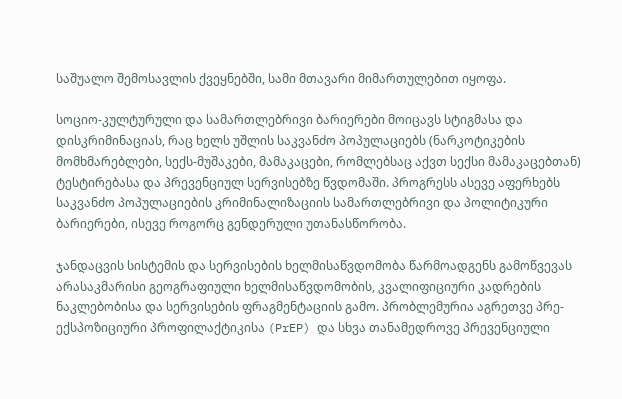საშუალო შემოსავლის ქვეყნებში, სამი მთავარი მიმართულებით იყოფა.

სოციო-კულტურული და სამართლებრივი ბარიერები მოიცავს სტიგმასა და დისკრიმინაციას, რაც ხელს უშლის საკვანძო პოპულაციებს (ნარკოტიკების მომხმარებლები, სექს-მუშაკები, მამაკაცები, რომლებსაც აქვთ სექსი მამაკაცებთან) ტესტირებასა და პრევენციულ სერვისებზე წვდომაში. პროგრესს ასევე აფერხებს საკვანძო პოპულაციების კრიმინალიზაციის სამართლებრივი და პოლიტიკური ბარიერები, ისევე როგორც გენდერული უთანასწორობა.

ჯანდაცვის სისტემის და სერვისების ხელმისაწვდომობა წარმოადგენს გამოწვევას არასაკმარისი გეოგრაფიული ხელმისაწვდომობის, კვალიფიციური კადრების ნაკლებობისა და სერვისების ფრაგმენტაციის გამო. პრობლემურია აგრეთვე პრე-ექსპოზიციური პროფილაქტიკისა (PrEP) და სხვა თანამედროვე პრევენციული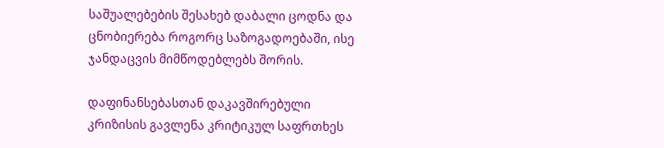საშუალებების შესახებ დაბალი ცოდნა და ცნობიერება როგორც საზოგადოებაში, ისე ჯანდაცვის მიმწოდებლებს შორის.

დაფინანსებასთან დაკავშირებული კრიზისის გავლენა კრიტიკულ საფრთხეს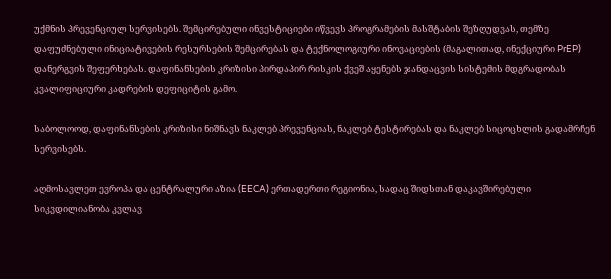უქმნის პრევენციულ სერვისებს. შემცირებული ინვესტიციები იწვევს პროგრამების მასშტაბის შეზღუდვას, თემზე დაფუძნებული ინიციატივების რესურსების შემცირებას და ტექნოლოგიური ინოვაციების (მაგალითად, ინექციური PrEP) დანერგვის შეფერხებას. დაფინანსების კრიზისი პირდაპირ რისკის ქვეშ აყენებს ჯანდაცვის სისტემის მდგრადობას კვალიფიციური კადრების დეფიციტის გამო.

საბოლოოდ, დაფინანსების კრიზისი ნიშნავს ნაკლებ პრევენციას, ნაკლებ ტესტირებას და ნაკლებ სიცოცხლის გადამრჩენ სერვისებს.

აღმოსავლეთ ევროპა და ცენტრალური აზია (EECA) ერთადერთი რეგიონია, სადაც შიდსთან დაკავშირებული სიკვდილიანობა კვლავ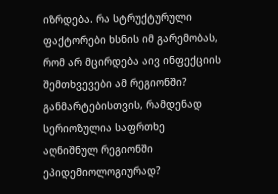იზრდება. რა სტრუქტურული ფაქტორები ხსნის იმ გარემობას, რომ არ მცირდება აივ ინფექციის შემთხვევები ამ რეგიონში? განმარტებისთვის, რამდენად სერიოზულია საფრთხე აღნიშნულ რეგიონში ეპიდემიოლოგიურად?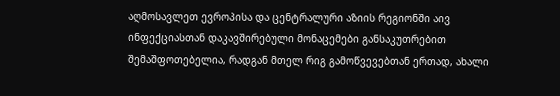აღმოსავლეთ ევროპისა და ცენტრალური აზიის რეგიონში აივ ინფექციასთან დაკავშირებული მონაცემები განსაკუთრებით შემაშფოთებელია, რადგან მთელ რიგ გამოწვევებთან ერთად, ახალი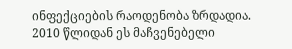ინფექციების რაოდენობა ზრდადია. 2010 წლიდან ეს მაჩვენებელი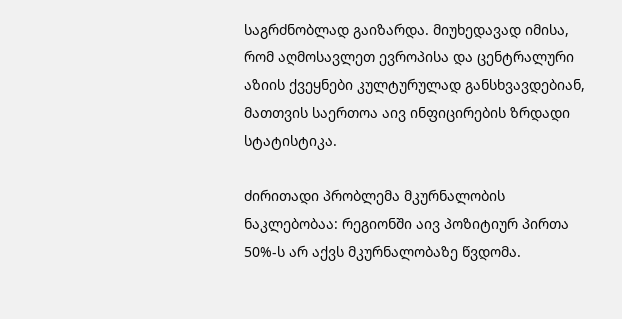საგრძნობლად გაიზარდა. მიუხედავად იმისა, რომ აღმოსავლეთ ევროპისა და ცენტრალური აზიის ქვეყნები კულტურულად განსხვავდებიან, მათთვის საერთოა აივ ინფიცირების ზრდადი სტატისტიკა.

ძირითადი პრობლემა მკურნალობის ნაკლებობაა: რეგიონში აივ პოზიტიურ პირთა 50%-ს არ აქვს მკურნალობაზე წვდომა.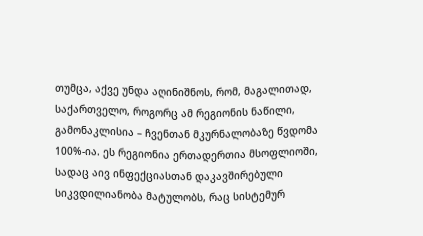თუმცა, აქვე უნდა აღინიშნოს, რომ, მაგალითად, საქართველო, როგორც ამ რეგიონის ნაწილი, გამონაკლისია – ჩვენთან მკურნალობაზე წვდომა 100%-ია. ეს რეგიონია ერთადერთია მსოფლიოში, სადაც აივ ინფექციასთან დაკავშირებული სიკვდილიანობა მატულობს, რაც სისტემურ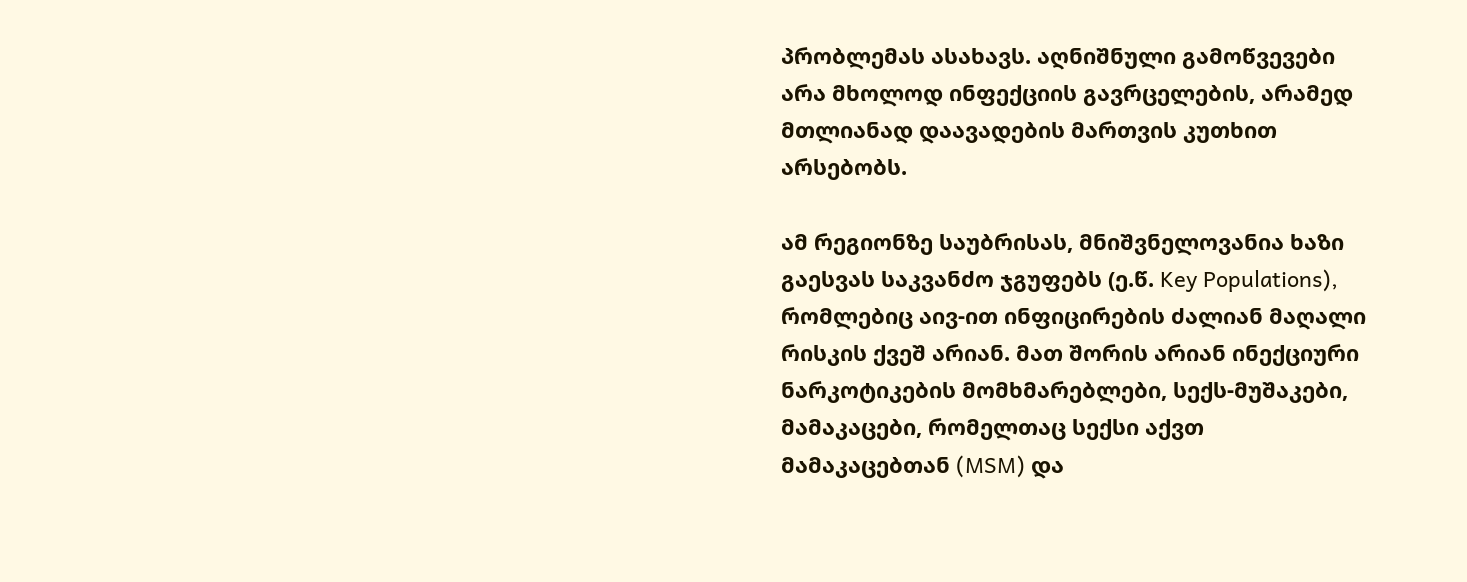პრობლემას ასახავს. აღნიშნული გამოწვევები არა მხოლოდ ინფექციის გავრცელების, არამედ მთლიანად დაავადების მართვის კუთხით არსებობს.

ამ რეგიონზე საუბრისას, მნიშვნელოვანია ხაზი გაესვას საკვანძო ჯგუფებს (ე.წ. Key Populations), რომლებიც აივ-ით ინფიცირების ძალიან მაღალი რისკის ქვეშ არიან. მათ შორის არიან ინექციური ნარკოტიკების მომხმარებლები, სექს-მუშაკები, მამაკაცები, რომელთაც სექსი აქვთ მამაკაცებთან (MSM) და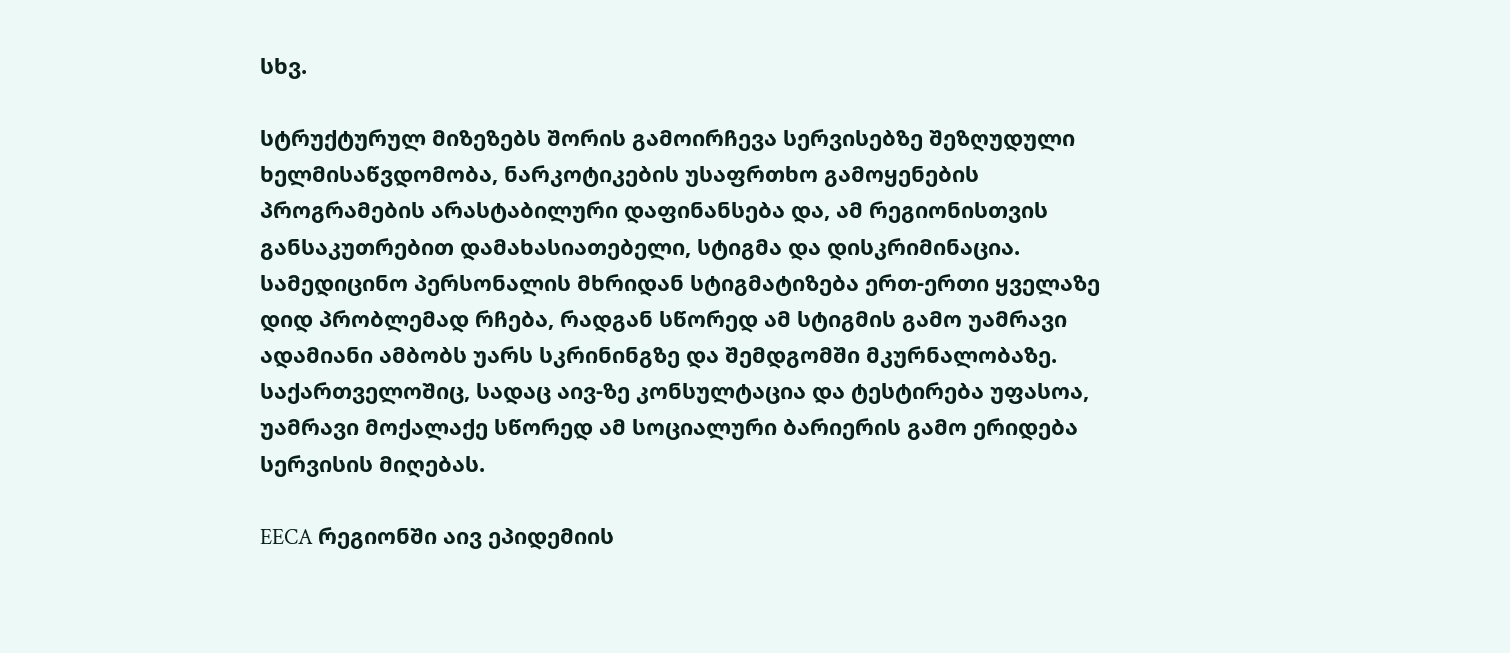სხვ.

სტრუქტურულ მიზეზებს შორის გამოირჩევა სერვისებზე შეზღუდული ხელმისაწვდომობა, ნარკოტიკების უსაფრთხო გამოყენების პროგრამების არასტაბილური დაფინანსება და, ამ რეგიონისთვის განსაკუთრებით დამახასიათებელი, სტიგმა და დისკრიმინაცია. სამედიცინო პერსონალის მხრიდან სტიგმატიზება ერთ-ერთი ყველაზე დიდ პრობლემად რჩება, რადგან სწორედ ამ სტიგმის გამო უამრავი ადამიანი ამბობს უარს სკრინინგზე და შემდგომში მკურნალობაზე. საქართველოშიც, სადაც აივ-ზე კონსულტაცია და ტესტირება უფასოა, უამრავი მოქალაქე სწორედ ამ სოციალური ბარიერის გამო ერიდება სერვისის მიღებას.

EECA რეგიონში აივ ეპიდემიის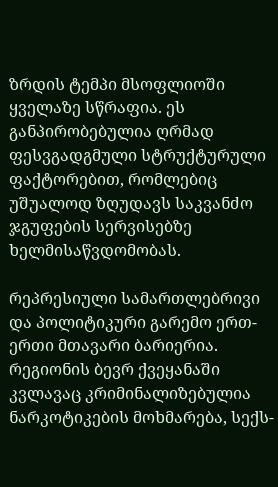ზრდის ტემპი მსოფლიოში ყველაზე სწრაფია. ეს განპირობებულია ღრმად ფესვგადგმული სტრუქტურული ფაქტორებით, რომლებიც უშუალოდ ზღუდავს საკვანძო ჯგუფების სერვისებზე ხელმისაწვდომობას.

რეპრესიული სამართლებრივი და პოლიტიკური გარემო ერთ-ერთი მთავარი ბარიერია. რეგიონის ბევრ ქვეყანაში კვლავაც კრიმინალიზებულია ნარკოტიკების მოხმარება, სექს-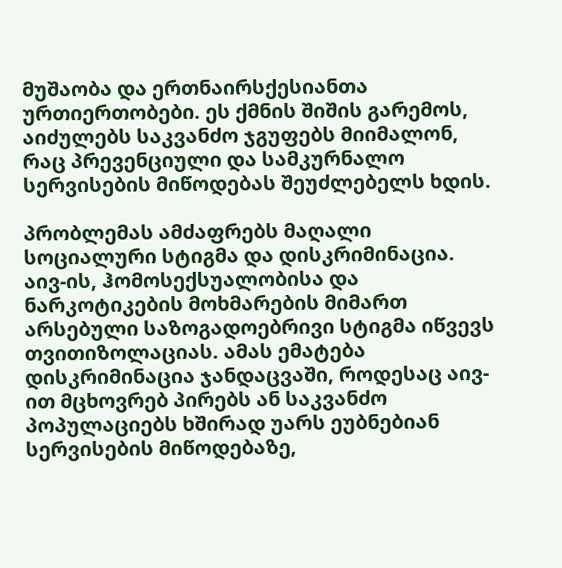მუშაობა და ერთნაირსქესიანთა ურთიერთობები. ეს ქმნის შიშის გარემოს, აიძულებს საკვანძო ჯგუფებს მიიმალონ, რაც პრევენციული და სამკურნალო სერვისების მიწოდებას შეუძლებელს ხდის.

პრობლემას ამძაფრებს მაღალი სოციალური სტიგმა და დისკრიმინაცია. აივ-ის, ჰომოსექსუალობისა და ნარკოტიკების მოხმარების მიმართ არსებული საზოგადოებრივი სტიგმა იწვევს თვითიზოლაციას. ამას ემატება დისკრიმინაცია ჯანდაცვაში, როდესაც აივ-ით მცხოვრებ პირებს ან საკვანძო პოპულაციებს ხშირად უარს ეუბნებიან სერვისების მიწოდებაზე,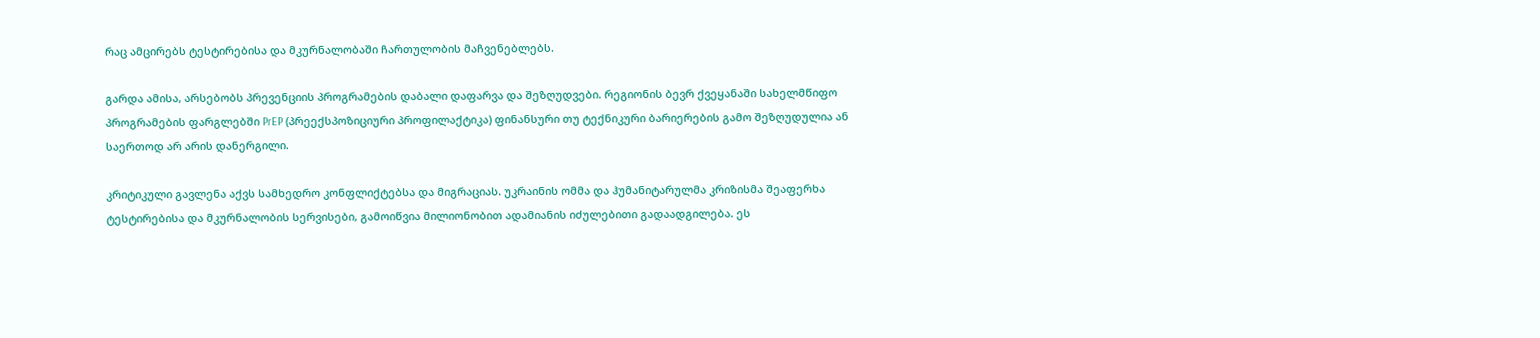რაც ამცირებს ტესტირებისა და მკურნალობაში ჩართულობის მაჩვენებლებს.

გარდა ამისა, არსებობს პრევენციის პროგრამების დაბალი დაფარვა და შეზღუდვები. რეგიონის ბევრ ქვეყანაში სახელმწიფო პროგრამების ფარგლებში PrEP (პრეექსპოზიციური პროფილაქტიკა) ფინანსური თუ ტექნიკური ბარიერების გამო შეზღუდულია ან საერთოდ არ არის დანერგილი.

კრიტიკული გავლენა აქვს სამხედრო კონფლიქტებსა და მიგრაციას. უკრაინის ომმა და ჰუმანიტარულმა კრიზისმა შეაფერხა ტესტირებისა და მკურნალობის სერვისები, გამოიწვია მილიონობით ადამიანის იძულებითი გადაადგილება. ეს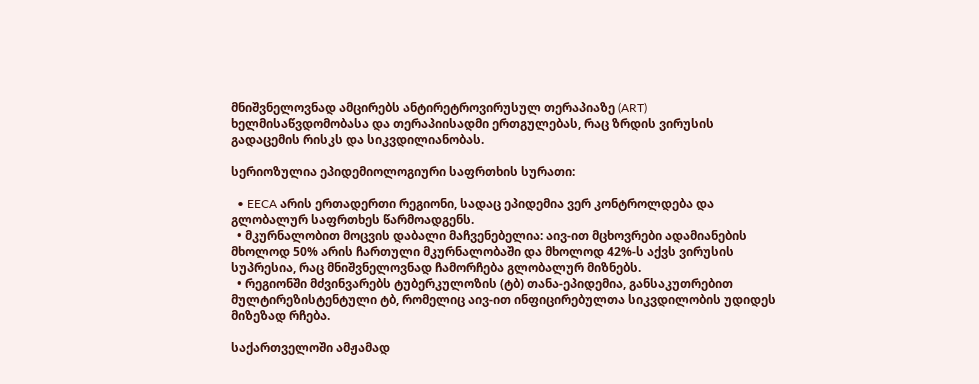მნიშვნელოვნად ამცირებს ანტირეტროვირუსულ თერაპიაზე (ART) ხელმისაწვდომობასა და თერაპიისადმი ერთგულებას, რაც ზრდის ვირუსის გადაცემის რისკს და სიკვდილიანობას.

სერიოზულია ეპიდემიოლოგიური საფრთხის სურათი:

  • EECA არის ერთადერთი რეგიონი, სადაც ეპიდემია ვერ კონტროლდება და გლობალურ საფრთხეს წარმოადგენს.
  • მკურნალობით მოცვის დაბალი მაჩვენებელია: აივ-ით მცხოვრები ადამიანების მხოლოდ 50% არის ჩართული მკურნალობაში და მხოლოდ 42%-ს აქვს ვირუსის სუპრესია, რაც მნიშვნელოვნად ჩამორჩება გლობალურ მიზნებს.
  • რეგიონში მძვინვარებს ტუბერკულოზის (ტბ) თანა-ეპიდემია, განსაკუთრებით მულტირეზისტენტული ტბ, რომელიც აივ-ით ინფიცირებულთა სიკვდილობის უდიდეს მიზეზად რჩება.

საქართველოში ამჟამად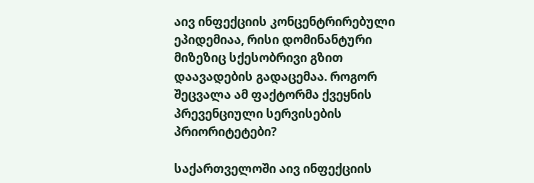აივ ინფექციის კონცენტრირებული ეპიდემიაა, რისი დომინანტური მიზეზიც სქესობრივი გზით დაავადების გადაცემაა. როგორ შეცვალა ამ ფაქტორმა ქვეყნის პრევენციული სერვისების პრიორიტეტები?

საქართველოში აივ ინფექციის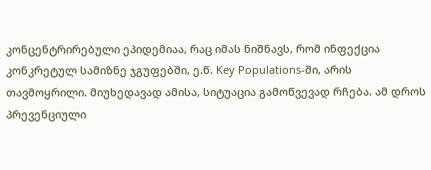კონცენტრირებული ეპიდემიაა, რაც იმას ნიშნავს, რომ ინფექცია კონკრეტულ სამიზნე ჯგუფებში, ე.წ. Key Populations-ში, არის თავმოყრილი. მიუხედავად ამისა, სიტუაცია გამოწვევად რჩება. ამ დროს პრევენციული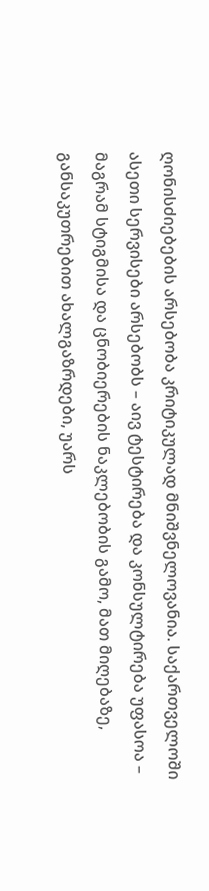ღონისძიებების არსებობა კრიტიკულად მნიშვნელოვანია. საქართველოში ასეთი სერვისები არსებობს – აივ ტესტირება და კონსულტირება უფასოა – მაგრამ სტიგმისა და ცნობიერების ნაკლებობის გამო, მათ მიღებაზე, განსაკუთრებით ახალგაზრდები, უარს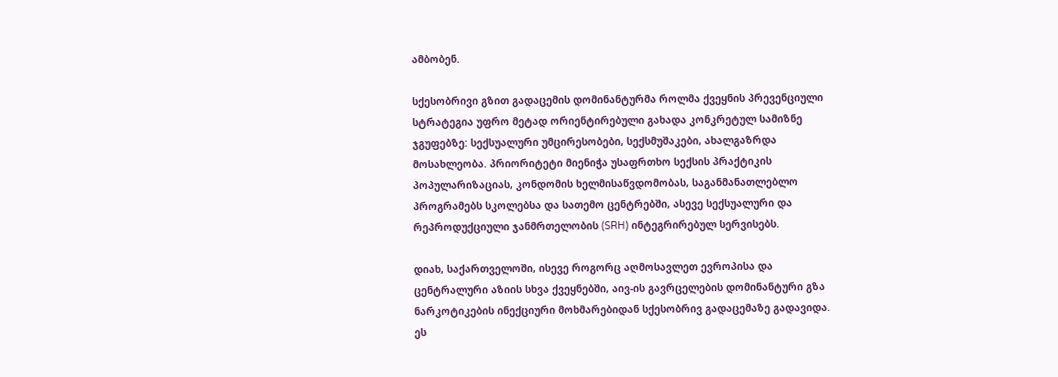ამბობენ.

სქესობრივი გზით გადაცემის დომინანტურმა როლმა ქვეყნის პრევენციული სტრატეგია უფრო მეტად ორიენტირებული გახადა კონკრეტულ სამიზნე ჯგუფებზე: სექსუალური უმცირესობები, სექსმუშაკები, ახალგაზრდა მოსახლეობა. პრიორიტეტი მიენიჭა უსაფრთხო სექსის პრაქტიკის პოპულარიზაციას, კონდომის ხელმისაწვდომობას, საგანმანათლებლო პროგრამებს სკოლებსა და სათემო ცენტრებში, ასევე სექსუალური და რეპროდუქციული ჯანმრთელობის (SRH) ინტეგრირებულ სერვისებს.

დიახ, საქართველოში, ისევე როგორც აღმოსავლეთ ევროპისა და ცენტრალური აზიის სხვა ქვეყნებში, აივ-ის გავრცელების დომინანტური გზა ნარკოტიკების ინექციური მოხმარებიდან სქესობრივ გადაცემაზე გადავიდა. ეს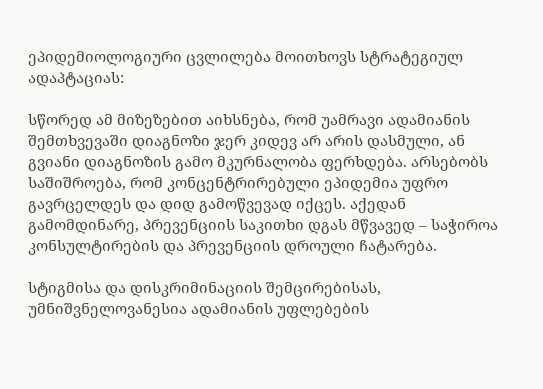ეპიდემიოლოგიური ცვლილება მოითხოვს სტრატეგიულ ადაპტაციას:

სწორედ ამ მიზეზებით აიხსნება, რომ უამრავი ადამიანის შემთხვევაში დიაგნოზი ჯერ კიდევ არ არის დასმული, ან გვიანი დიაგნოზის გამო მკურნალობა ფერხდება. არსებობს საშიშროება, რომ კონცენტრირებული ეპიდემია უფრო გავრცელდეს და დიდ გამოწვევად იქცეს. აქედან გამომდინარე, პრევენციის საკითხი დგას მწვავედ – საჭიროა კონსულტირების და პრევენციის დროული ჩატარება.

სტიგმისა და დისკრიმინაციის შემცირებისას, უმნიშვნელოვანესია ადამიანის უფლებების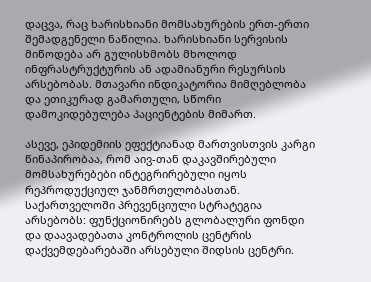დაცვა, რაც ხარისხიანი მომსახურების ერთ-ერთი შემადგენელი ნაწილია. ხარისხიანი სერვისის მიწოდება არ გულისხმობს მხოლოდ ინფრასტრუქტურის ან ადამიანური რესურსის არსებობას. მთავარი ინდიკატორია მიმღებლობა და ეთიკურად გამართული, სწორი დამოკიდებულება პაციენტების მიმართ.

ასევე, ეპიდემიის ეფექტიანად მართვისთვის კარგი წინაპირობაა, რომ აივ-თან დაკავშირებული მომსახურებები ინტეგრირებული იყოს რეპროდუქციულ ჯანმრთელობასთან. საქართველოში პრევენციული სტრატეგია არსებობს: ფუნქციონირებს გლობალური ფონდი და დაავადებათა კონტროლის ცენტრის დაქვემდებარებაში არსებული შიდსის ცენტრი.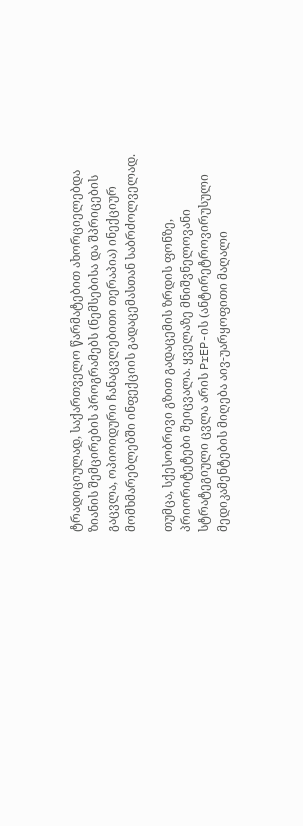ტრადიციულად, საქართველო წარმატებით ახორციელებდა ზიანის შემცირების პროგრამებს (ნემსებისა და შპრიცების გაცვლა, ოპიოიდური ჩანაცვლებითი თერაპია) ინექციურ მომხმარებლებში ინფექციის გადაცემასთან საბრძოლველად.

თუმცა, სქესობრივი გზით გადაცემის ზრდის ფონზე, პრიორიტეტები შეიცვალა. ყველაზე მნიშვნელოვანი სტრატეგიული ცვლა არის PrEP-ის (ანტირეტროვირუსული მედიკამენტების მიღება აივ-უარყოფითი მაღალი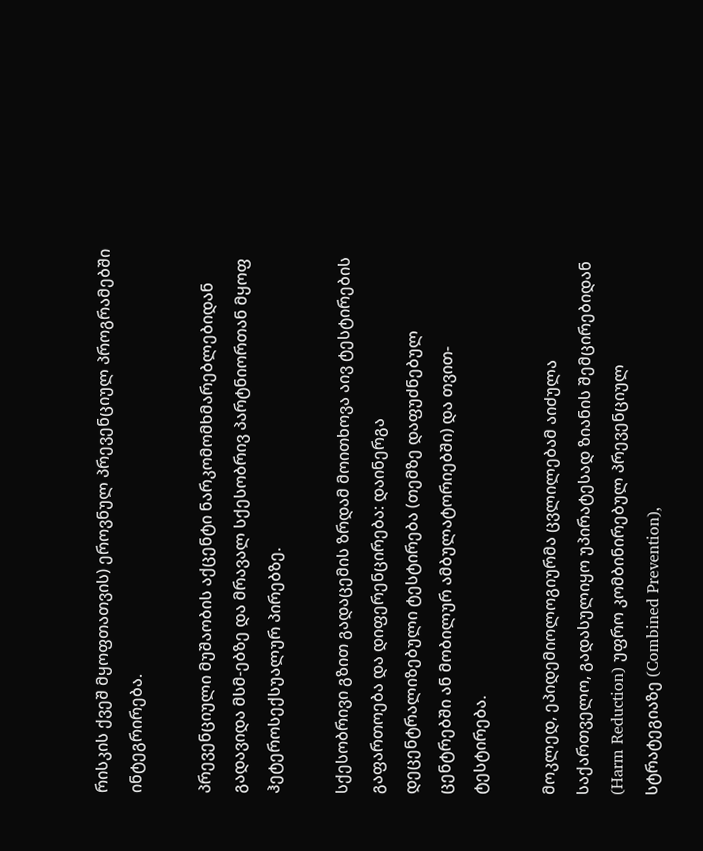რისკის ქვეშ მყოფთათვის) ეროვნულ პრევენციულ პროგრამებში ინტეგრირება.

პრევენციული მუშაობის აქცენტი ნარკომომხმარებლებიდან გადავიდა მსმ-ებზე და მრავალ სქესობრივ პარტნიორთან მყოფ ჰეტეროსექსუალურ პირებზე.

სქესობრივი გზით გადაცემის ზრდამ მოითხოვა აივ ტესტირების გაფართოება და დიფერენცირება: დაინერგა დეცენტრალიზებული ტესტირება (თემზე დაფუძნებულ ცენტრებში ან მობილურ ამბულატორიებში) და თვით-ტესტირება.

მოკლედ, ეპიდემიოლოგიურმა ცვლილებამ აიძულა საქართველო, გადასულიყო უპირატესად ზიანის შემცირებიდან (Harm Reduction) უფრო კომბინირებულ პრევენციულ სტრატეგიაზე (Combined Prevention),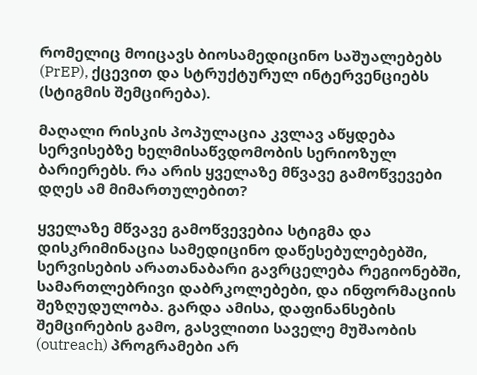რომელიც მოიცავს ბიოსამედიცინო საშუალებებს (PrEP), ქცევით და სტრუქტურულ ინტერვენციებს (სტიგმის შემცირება).

მაღალი რისკის პოპულაცია კვლავ აწყდება სერვისებზე ხელმისაწვდომობის სერიოზულ ბარიერებს. რა არის ყველაზე მწვავე გამოწვევები დღეს ამ მიმართულებით?

ყველაზე მწვავე გამოწვევებია სტიგმა და დისკრიმინაცია სამედიცინო დაწესებულებებში, სერვისების არათანაბარი გავრცელება რეგიონებში, სამართლებრივი დაბრკოლებები, და ინფორმაციის შეზღუდულობა. გარდა ამისა, დაფინანსების შემცირების გამო, გასვლითი საველე მუშაობის (outreach) პროგრამები არ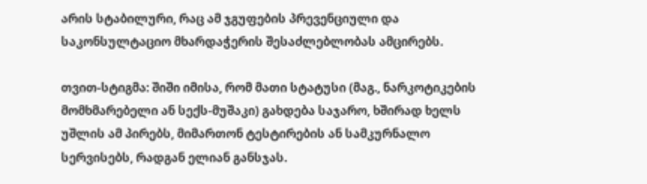არის სტაბილური, რაც ამ ჯგუფების პრევენციული და საკონსულტაციო მხარდაჭერის შესაძლებლობას ამცირებს.

თვით-სტიგმა: შიში იმისა, რომ მათი სტატუსი (მაგ., ნარკოტიკების მომხმარებელი ან სექს-მუშაკი) გახდება საჯარო, ხშირად ხელს უშლის ამ პირებს, მიმართონ ტესტირების ან სამკურნალო სერვისებს, რადგან ელიან განსჯას.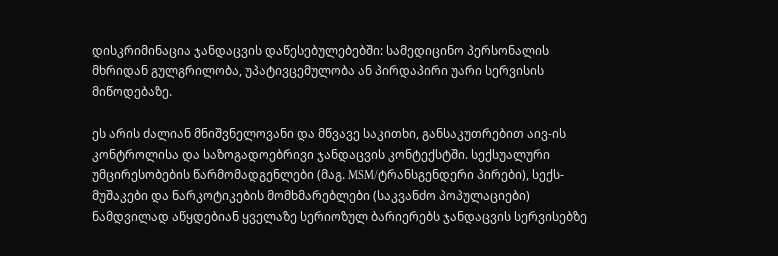დისკრიმინაცია ჯანდაცვის დაწესებულებებში: სამედიცინო პერსონალის მხრიდან გულგრილობა, უპატივცემულობა ან პირდაპირი უარი სერვისის მიწოდებაზე.

ეს არის ძალიან მნიშვნელოვანი და მწვავე საკითხი, განსაკუთრებით აივ-ის კონტროლისა და საზოგადოებრივი ჯანდაცვის კონტექსტში. სექსუალური უმცირესობების წარმომადგენლები (მაგ. MSM/ტრანსგენდერი პირები), სექს-მუშაკები და ნარკოტიკების მომხმარებლები (საკვანძო პოპულაციები) ნამდვილად აწყდებიან ყველაზე სერიოზულ ბარიერებს ჯანდაცვის სერვისებზე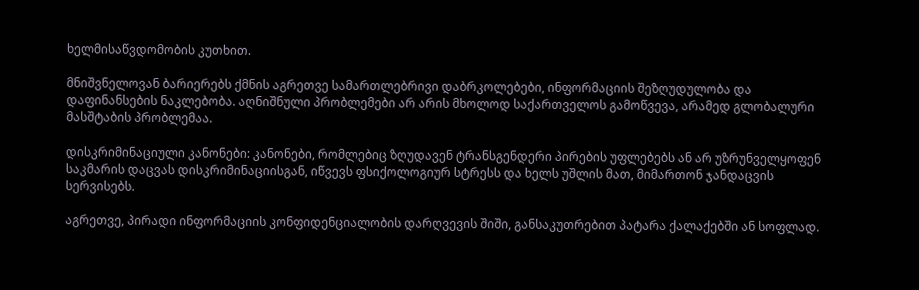ხელმისაწვდომობის კუთხით.

მნიშვნელოვან ბარიერებს ქმნის აგრეთვე სამართლებრივი დაბრკოლებები, ინფორმაციის შეზღუდულობა და დაფინანსების ნაკლებობა. აღნიშნული პრობლემები არ არის მხოლოდ საქართველოს გამოწვევა, არამედ გლობალური მასშტაბის პრობლემაა.

დისკრიმინაციული კანონები: კანონები, რომლებიც ზღუდავენ ტრანსგენდერი პირების უფლებებს ან არ უზრუნველყოფენ საკმარის დაცვას დისკრიმინაციისგან, იწვევს ფსიქოლოგიურ სტრესს და ხელს უშლის მათ, მიმართონ ჯანდაცვის სერვისებს.

აგრეთვე, პირადი ინფორმაციის კონფიდენციალობის დარღვევის შიში, განსაკუთრებით პატარა ქალაქებში ან სოფლად.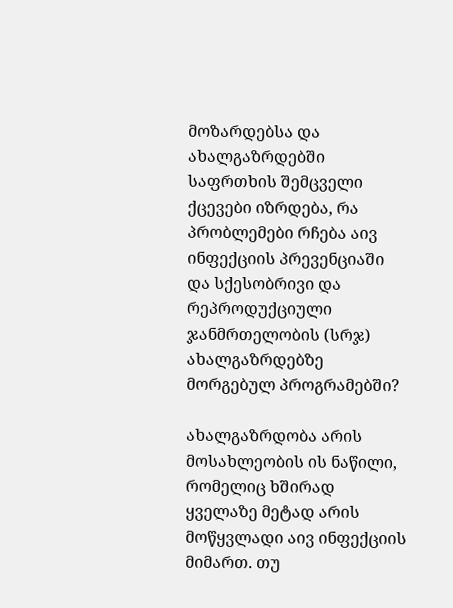მოზარდებსა და ახალგაზრდებში საფრთხის შემცველი ქცევები იზრდება, რა პრობლემები რჩება აივ ინფექციის პრევენციაში და სქესობრივი და რეპროდუქციული ჯანმრთელობის (სრჯ) ახალგაზრდებზე მორგებულ პროგრამებში?

ახალგაზრდობა არის მოსახლეობის ის ნაწილი, რომელიც ხშირად ყველაზე მეტად არის მოწყვლადი აივ ინფექციის მიმართ. თუ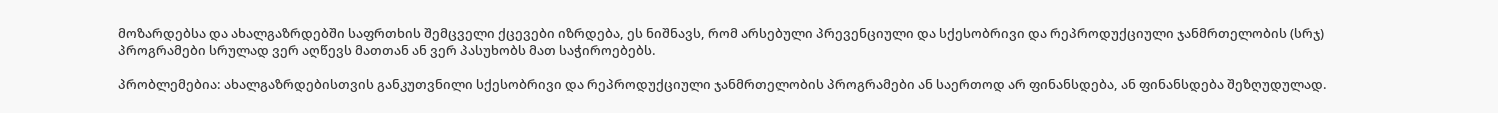მოზარდებსა და ახალგაზრდებში საფრთხის შემცველი ქცევები იზრდება, ეს ნიშნავს, რომ არსებული პრევენციული და სქესობრივი და რეპროდუქციული ჯანმრთელობის (სრჯ) პროგრამები სრულად ვერ აღწევს მათთან ან ვერ პასუხობს მათ საჭიროებებს.

პრობლემებია: ახალგაზრდებისთვის განკუთვნილი სქესობრივი და რეპროდუქციული ჯანმრთელობის პროგრამები ან საერთოდ არ ფინანსდება, ან ფინანსდება შეზღუდულად.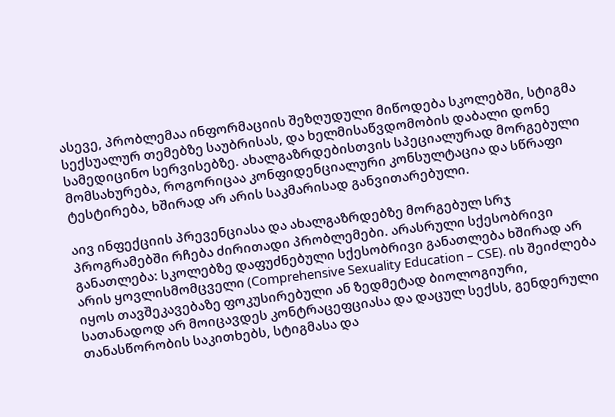ასევე, პრობლემაა ინფორმაციის შეზღუდული მიწოდება სკოლებში, სტიგმა სექსუალურ თემებზე საუბრისას, და ხელმისაწვდომობის დაბალი დონე სამედიცინო სერვისებზე. ახალგაზრდებისთვის სპეციალურად მორგებული მომსახურება, როგორიცაა კონფიდენციალური კონსულტაცია და სწრაფი ტესტირება, ხშირად არ არის საკმარისად განვითარებული.

აივ ინფექციის პრევენციასა და ახალგაზრდებზე მორგებულ სრჯ პროგრამებში რჩება ძირითადი პრობლემები. არასრული სქესობრივი განათლება: სკოლებზე დაფუძნებული სქესობრივი განათლება ხშირად არ არის ყოვლისმომცველი (Comprehensive Sexuality Education – CSE). ის შეიძლება იყოს თავშეკავებაზე ფოკუსირებული ან ზედმეტად ბიოლოგიური, სათანადოდ არ მოიცავდეს კონტრაცეფციასა და დაცულ სექსს, გენდერული თანასწორობის საკითხებს, სტიგმასა და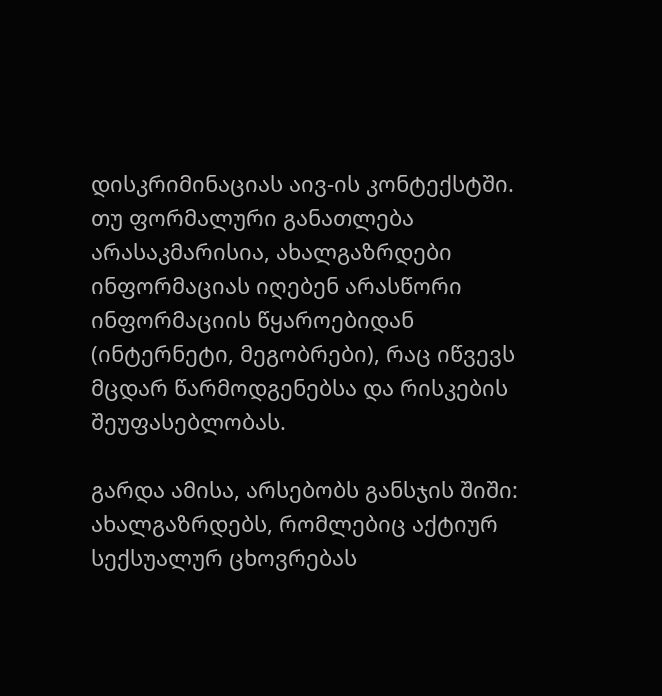დისკრიმინაციას აივ-ის კონტექსტში. თუ ფორმალური განათლება არასაკმარისია, ახალგაზრდები ინფორმაციას იღებენ არასწორი ინფორმაციის წყაროებიდან (ინტერნეტი, მეგობრები), რაც იწვევს მცდარ წარმოდგენებსა და რისკების შეუფასებლობას.

გარდა ამისა, არსებობს განსჯის შიში: ახალგაზრდებს, რომლებიც აქტიურ სექსუალურ ცხოვრებას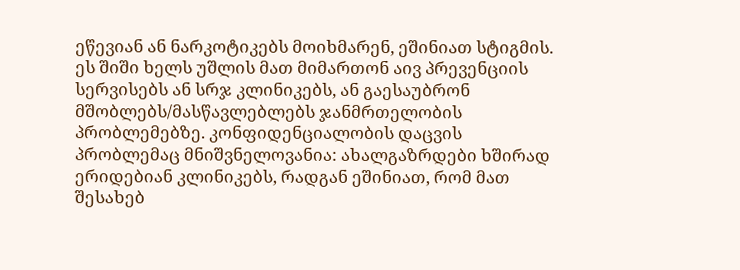ეწევიან ან ნარკოტიკებს მოიხმარენ, ეშინიათ სტიგმის. ეს შიში ხელს უშლის მათ მიმართონ აივ პრევენციის სერვისებს ან სრჯ კლინიკებს, ან გაესაუბრონ მშობლებს/მასწავლებლებს ჯანმრთელობის პრობლემებზე. კონფიდენციალობის დაცვის პრობლემაც მნიშვნელოვანია: ახალგაზრდები ხშირად ერიდებიან კლინიკებს, რადგან ეშინიათ, რომ მათ შესახებ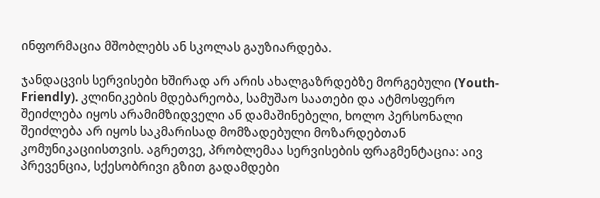ინფორმაცია მშობლებს ან სკოლას გაუზიარდება.

ჯანდაცვის სერვისები ხშირად არ არის ახალგაზრდებზე მორგებული (Youth-Friendly). კლინიკების მდებარეობა, სამუშაო საათები და ატმოსფერო შეიძლება იყოს არამიმზიდველი ან დამაშინებელი, ხოლო პერსონალი შეიძლება არ იყოს საკმარისად მომზადებული მოზარდებთან კომუნიკაციისთვის. აგრეთვე, პრობლემაა სერვისების ფრაგმენტაცია: აივ პრევენცია, სქესობრივი გზით გადამდები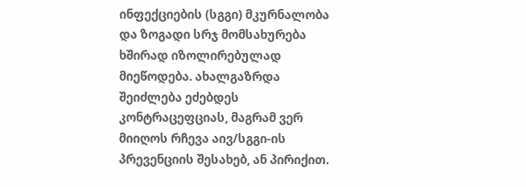ინფექციების (სგგი) მკურნალობა და ზოგადი სრჯ მომსახურება ხშირად იზოლირებულად მიეწოდება. ახალგაზრდა შეიძლება ეძებდეს კონტრაცეფციას, მაგრამ ვერ მიიღოს რჩევა აივ/სგგი-ის პრევენციის შესახებ, ან პირიქით.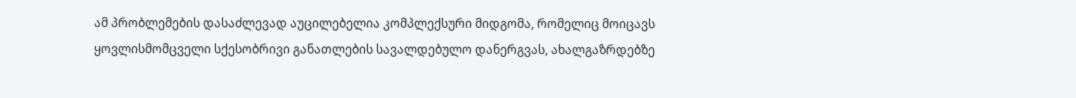ამ პრობლემების დასაძლევად აუცილებელია კომპლექსური მიდგომა, რომელიც მოიცავს ყოვლისმომცველი სქესობრივი განათლების სავალდებულო დანერგვას, ახალგაზრდებზე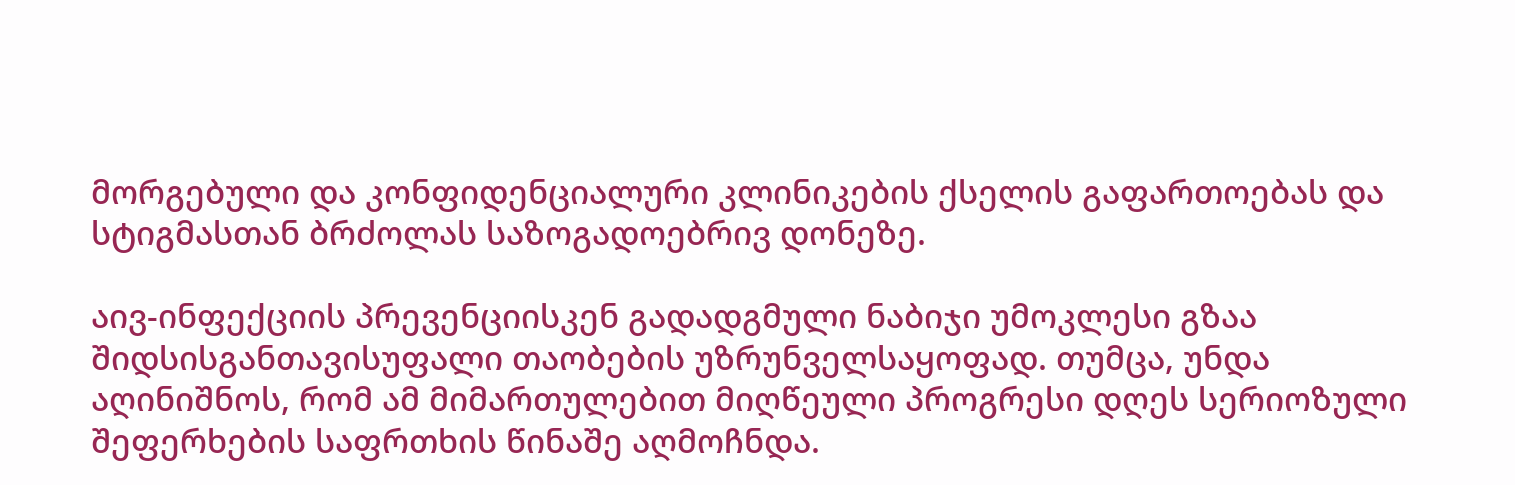მორგებული და კონფიდენციალური კლინიკების ქსელის გაფართოებას და სტიგმასთან ბრძოლას საზოგადოებრივ დონეზე.

აივ-ინფექციის პრევენციისკენ გადადგმული ნაბიჯი უმოკლესი გზაა შიდსისგანთავისუფალი თაობების უზრუნველსაყოფად. თუმცა, უნდა აღინიშნოს, რომ ამ მიმართულებით მიღწეული პროგრესი დღეს სერიოზული შეფერხების საფრთხის წინაშე აღმოჩნდა.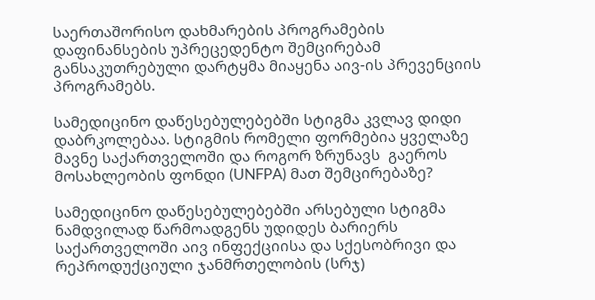საერთაშორისო დახმარების პროგრამების დაფინანსების უპრეცედენტო შემცირებამ განსაკუთრებული დარტყმა მიაყენა აივ-ის პრევენციის პროგრამებს.

სამედიცინო დაწესებულებებში სტიგმა კვლავ დიდი დაბრკოლებაა. სტიგმის რომელი ფორმებია ყველაზე მავნე საქართველოში და როგორ ზრუნავს  გაეროს მოსახლეობის ფონდი (UNFPA) მათ შემცირებაზე?

სამედიცინო დაწესებულებებში არსებული სტიგმა ნამდვილად წარმოადგენს უდიდეს ბარიერს საქართველოში აივ ინფექციისა და სქესობრივი და რეპროდუქციული ჯანმრთელობის (სრჯ)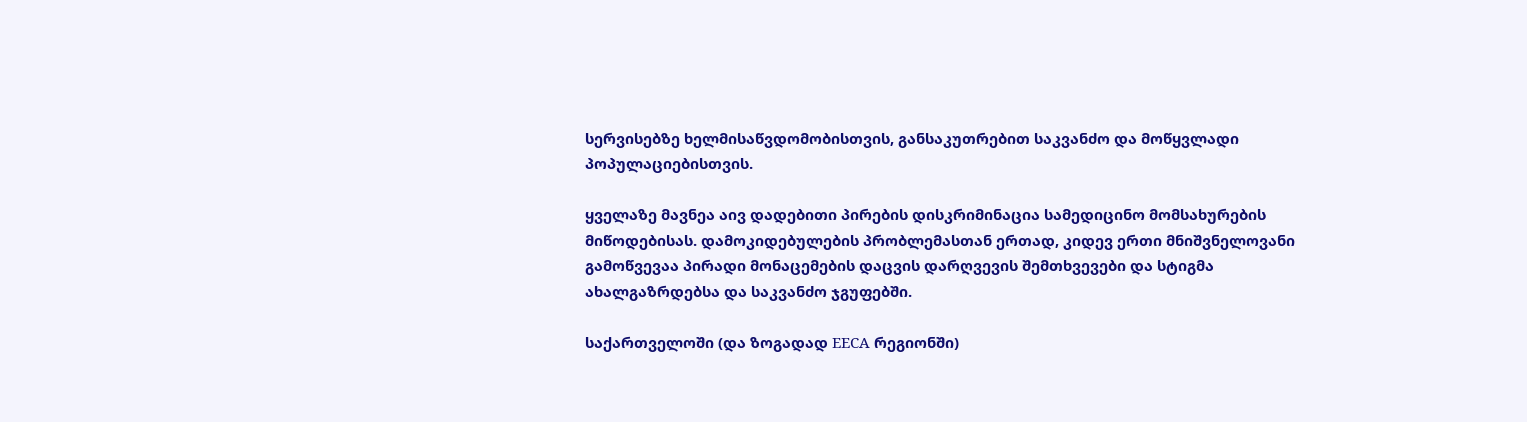სერვისებზე ხელმისაწვდომობისთვის, განსაკუთრებით საკვანძო და მოწყვლადი პოპულაციებისთვის.

ყველაზე მავნეა აივ დადებითი პირების დისკრიმინაცია სამედიცინო მომსახურების მიწოდებისას. დამოკიდებულების პრობლემასთან ერთად, კიდევ ერთი მნიშვნელოვანი გამოწვევაა პირადი მონაცემების დაცვის დარღვევის შემთხვევები და სტიგმა ახალგაზრდებსა და საკვანძო ჯგუფებში.

საქართველოში (და ზოგადად EECA რეგიონში)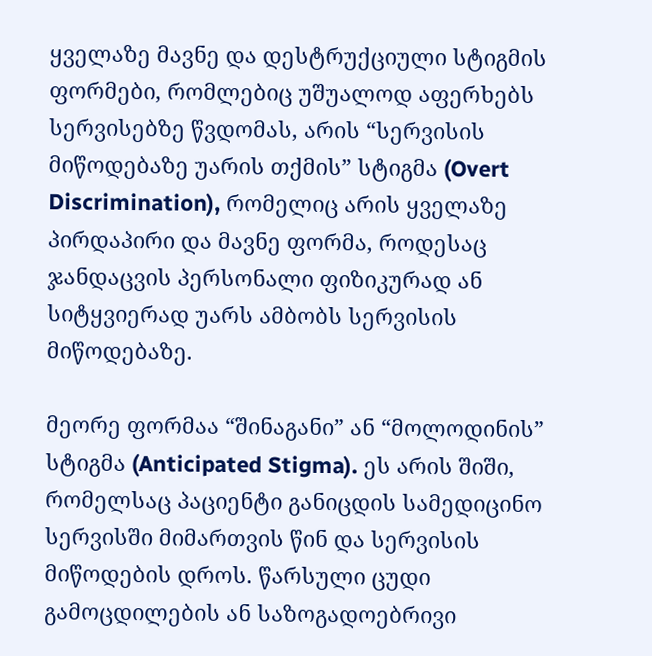ყველაზე მავნე და დესტრუქციული სტიგმის ფორმები, რომლებიც უშუალოდ აფერხებს სერვისებზე წვდომას, არის “სერვისის მიწოდებაზე უარის თქმის” სტიგმა (Overt Discrimination), რომელიც არის ყველაზე პირდაპირი და მავნე ფორმა, როდესაც ჯანდაცვის პერსონალი ფიზიკურად ან სიტყვიერად უარს ამბობს სერვისის მიწოდებაზე.

მეორე ფორმაა “შინაგანი” ან “მოლოდინის” სტიგმა (Anticipated Stigma). ეს არის შიში, რომელსაც პაციენტი განიცდის სამედიცინო სერვისში მიმართვის წინ და სერვისის მიწოდების დროს. წარსული ცუდი გამოცდილების ან საზოგადოებრივი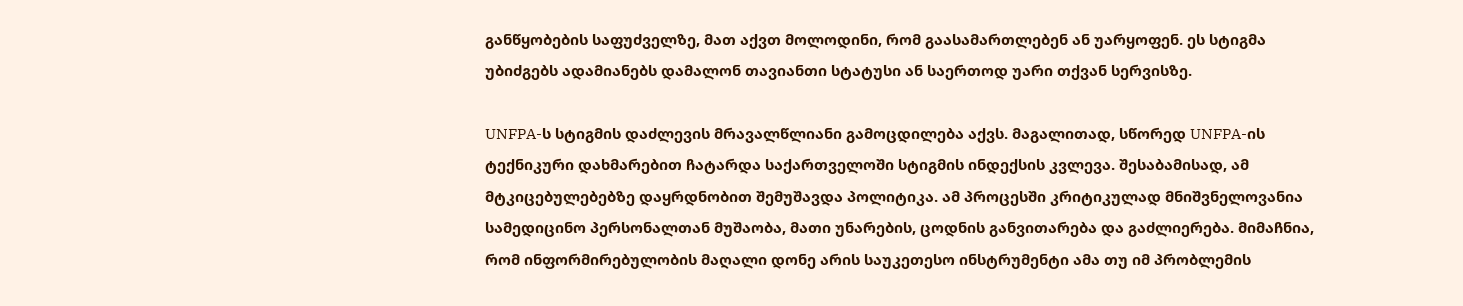განწყობების საფუძველზე, მათ აქვთ მოლოდინი, რომ გაასამართლებენ ან უარყოფენ. ეს სტიგმა უბიძგებს ადამიანებს დამალონ თავიანთი სტატუსი ან საერთოდ უარი თქვან სერვისზე.

UNFPA-ს სტიგმის დაძლევის მრავალწლიანი გამოცდილება აქვს. მაგალითად, სწორედ UNFPA-ის ტექნიკური დახმარებით ჩატარდა საქართველოში სტიგმის ინდექსის კვლევა. შესაბამისად, ამ მტკიცებულებებზე დაყრდნობით შემუშავდა პოლიტიკა. ამ პროცესში კრიტიკულად მნიშვნელოვანია სამედიცინო პერსონალთან მუშაობა, მათი უნარების, ცოდნის განვითარება და გაძლიერება. მიმაჩნია, რომ ინფორმირებულობის მაღალი დონე არის საუკეთესო ინსტრუმენტი ამა თუ იმ პრობლემის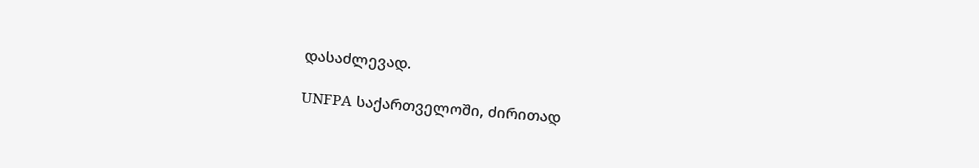დასაძლევად.

UNFPA საქართველოში, ძირითად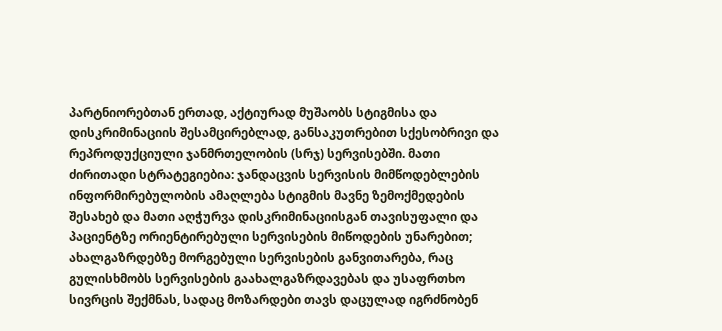პარტნიორებთან ერთად, აქტიურად მუშაობს სტიგმისა და დისკრიმინაციის შესამცირებლად, განსაკუთრებით სქესობრივი და რეპროდუქციული ჯანმრთელობის (სრჯ) სერვისებში. მათი ძირითადი სტრატეგიებია: ჯანდაცვის სერვისის მიმწოდებლების ინფორმირებულობის ამაღლება სტიგმის მავნე ზემოქმედების შესახებ და მათი აღჭურვა დისკრიმინაციისგან თავისუფალი და პაციენტზე ორიენტირებული სერვისების მიწოდების უნარებით; ახალგაზრდებზე მორგებული სერვისების განვითარება, რაც გულისხმობს სერვისების გაახალგაზრდავებას და უსაფრთხო სივრცის შექმნას, სადაც მოზარდები თავს დაცულად იგრძნობენ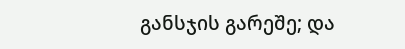განსჯის გარეშე; და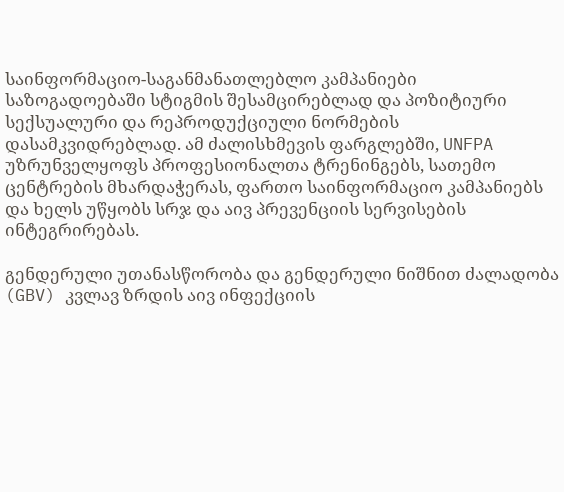საინფორმაციო-საგანმანათლებლო კამპანიები საზოგადოებაში სტიგმის შესამცირებლად და პოზიტიური სექსუალური და რეპროდუქციული ნორმების დასამკვიდრებლად. ამ ძალისხმევის ფარგლებში, UNFPA უზრუნველყოფს პროფესიონალთა ტრენინგებს, სათემო ცენტრების მხარდაჭერას, ფართო საინფორმაციო კამპანიებს და ხელს უწყობს სრჯ და აივ პრევენციის სერვისების ინტეგრირებას.

გენდერული უთანასწორობა და გენდერული ნიშნით ძალადობა (GBV) კვლავ ზრდის აივ ინფექციის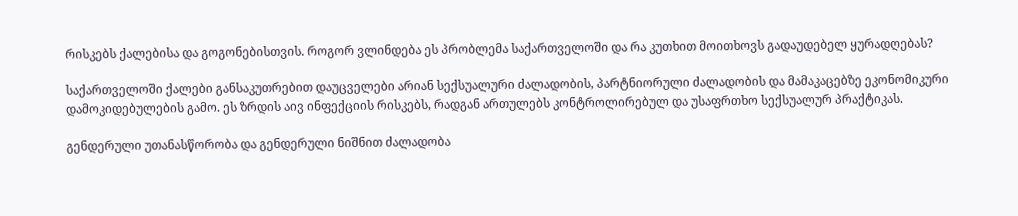რისკებს ქალებისა და გოგონებისთვის. როგორ ვლინდება ეს პრობლემა საქართველოში და რა კუთხით მოითხოვს გადაუდებელ ყურადღებას?

საქართველოში ქალები განსაკუთრებით დაუცველები არიან სექსუალური ძალადობის, პარტნიორული ძალადობის და მამაკაცებზე ეკონომიკური დამოკიდებულების გამო. ეს ზრდის აივ ინფექციის რისკებს, რადგან ართულებს კონტროლირებულ და უსაფრთხო სექსუალურ პრაქტიკას.

გენდერული უთანასწორობა და გენდერული ნიშნით ძალადობა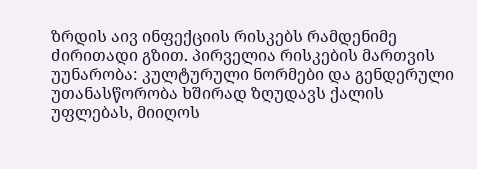ზრდის აივ ინფექციის რისკებს რამდენიმე ძირითადი გზით. პირველია რისკების მართვის უუნარობა: კულტურული ნორმები და გენდერული უთანასწორობა ხშირად ზღუდავს ქალის უფლებას, მიიღოს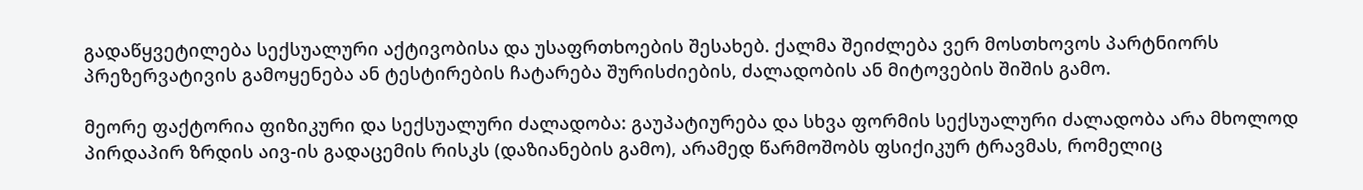გადაწყვეტილება სექსუალური აქტივობისა და უსაფრთხოების შესახებ. ქალმა შეიძლება ვერ მოსთხოვოს პარტნიორს პრეზერვატივის გამოყენება ან ტესტირების ჩატარება შურისძიების, ძალადობის ან მიტოვების შიშის გამო.

მეორე ფაქტორია ფიზიკური და სექსუალური ძალადობა: გაუპატიურება და სხვა ფორმის სექსუალური ძალადობა არა მხოლოდ პირდაპირ ზრდის აივ-ის გადაცემის რისკს (დაზიანების გამო), არამედ წარმოშობს ფსიქიკურ ტრავმას, რომელიც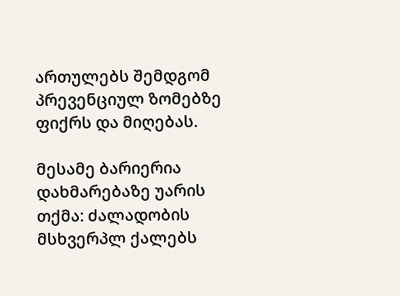ართულებს შემდგომ პრევენციულ ზომებზე ფიქრს და მიღებას.

მესამე ბარიერია დახმარებაზე უარის თქმა: ძალადობის მსხვერპლ ქალებს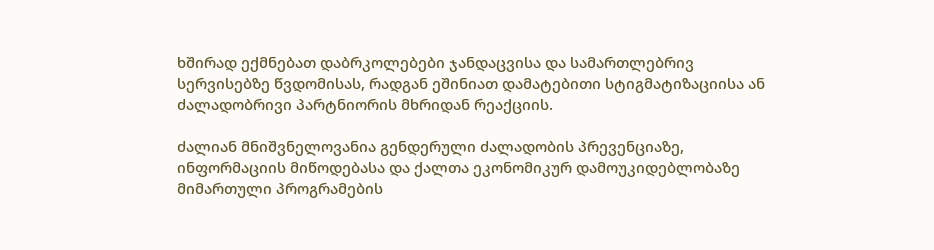ხშირად ექმნებათ დაბრკოლებები ჯანდაცვისა და სამართლებრივ სერვისებზე წვდომისას, რადგან ეშინიათ დამატებითი სტიგმატიზაციისა ან ძალადობრივი პარტნიორის მხრიდან რეაქციის.

ძალიან მნიშვნელოვანია გენდერული ძალადობის პრევენციაზე, ინფორმაციის მიწოდებასა და ქალთა ეკონომიკურ დამოუკიდებლობაზე მიმართული პროგრამების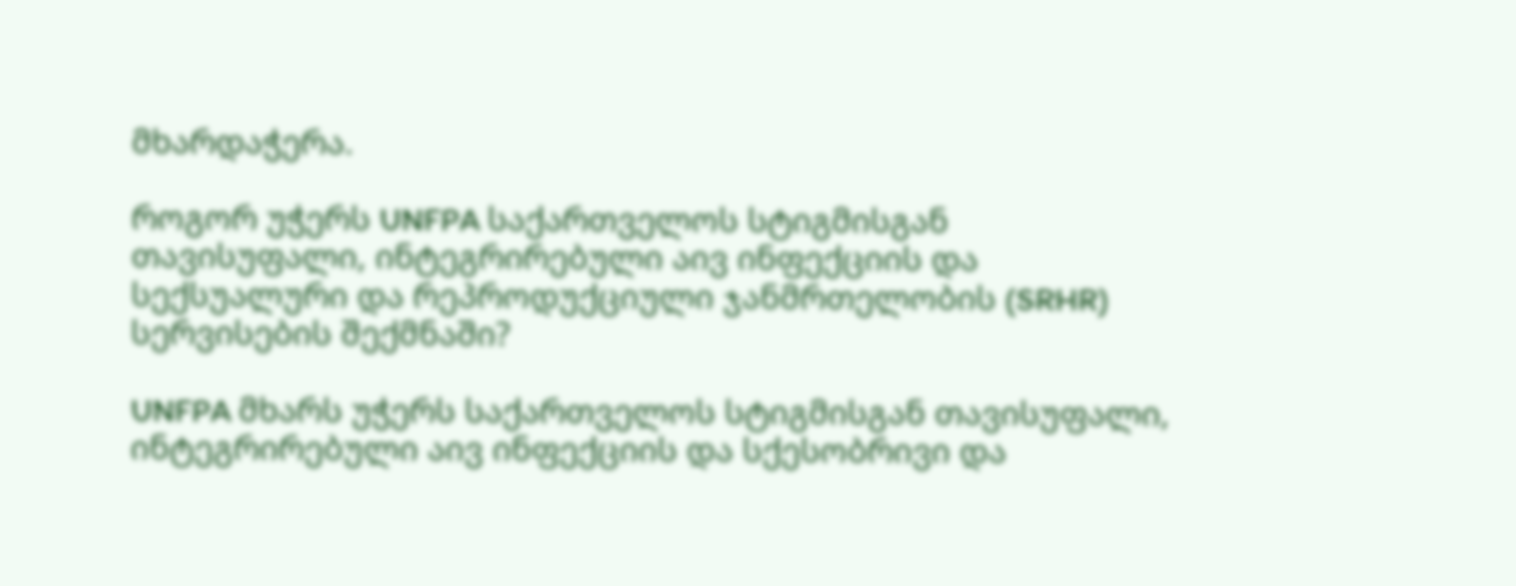მხარდაჭერა.

როგორ უჭერს UNFPA საქართველოს სტიგმისგან თავისუფალი, ინტეგრირებული აივ ინფექციის და სექსუალური და რეპროდუქციული ჯანმრთელობის (SRHR) სერვისების შექმნაში?

UNFPA მხარს უჭერს საქართველოს სტიგმისგან თავისუფალი, ინტეგრირებული აივ ინფექციის და სქესობრივი და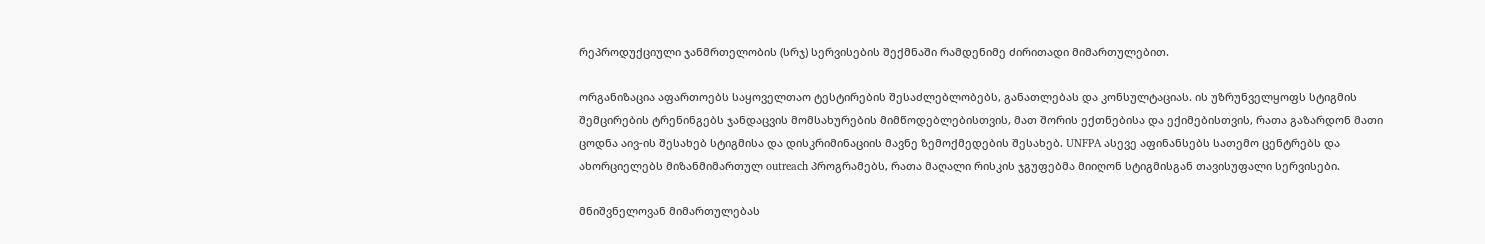რეპროდუქციული ჯანმრთელობის (სრჯ) სერვისების შექმნაში რამდენიმე ძირითადი მიმართულებით.

ორგანიზაცია აფართოებს საყოველთაო ტესტირების შესაძლებლობებს, განათლებას და კონსულტაციას. ის უზრუნველყოფს სტიგმის შემცირების ტრენინგებს ჯანდაცვის მომსახურების მიმწოდებლებისთვის, მათ შორის ექთნებისა და ექიმებისთვის, რათა გაზარდონ მათი ცოდნა აივ-ის შესახებ სტიგმისა და დისკრიმინაციის მავნე ზემოქმედების შესახებ. UNFPA ასევე აფინანსებს სათემო ცენტრებს და ახორციელებს მიზანმიმართულ outreach პროგრამებს, რათა მაღალი რისკის ჯგუფებმა მიიღონ სტიგმისგან თავისუფალი სერვისები.

მნიშვნელოვან მიმართულებას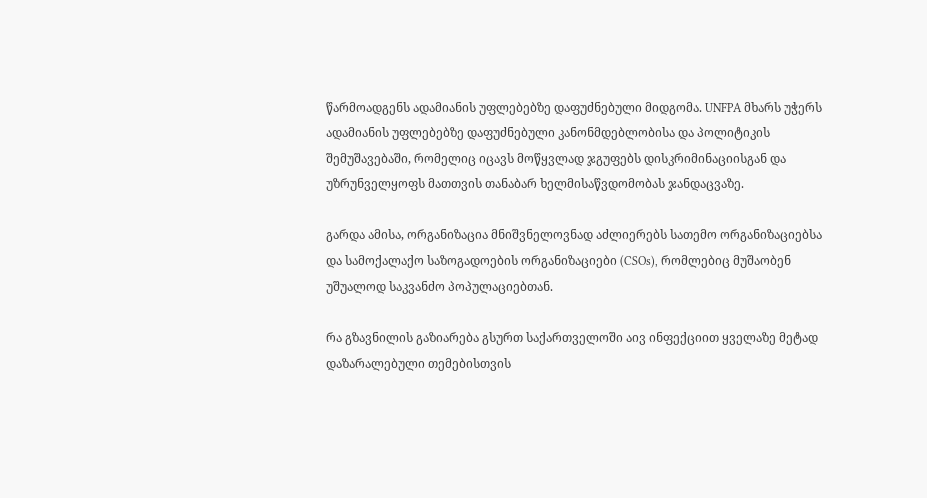წარმოადგენს ადამიანის უფლებებზე დაფუძნებული მიდგომა. UNFPA მხარს უჭერს ადამიანის უფლებებზე დაფუძნებული კანონმდებლობისა და პოლიტიკის შემუშავებაში, რომელიც იცავს მოწყვლად ჯგუფებს დისკრიმინაციისგან და უზრუნველყოფს მათთვის თანაბარ ხელმისაწვდომობას ჯანდაცვაზე.

გარდა ამისა, ორგანიზაცია მნიშვნელოვნად აძლიერებს სათემო ორგანიზაციებსა და სამოქალაქო საზოგადოების ორგანიზაციები (CSOs), რომლებიც მუშაობენ უშუალოდ საკვანძო პოპულაციებთან.

რა გზავნილის გაზიარება გსურთ საქართველოში აივ ინფექციით ყველაზე მეტად დაზარალებული თემებისთვის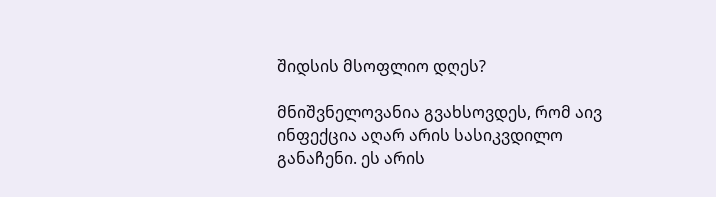შიდსის მსოფლიო დღეს?

მნიშვნელოვანია გვახსოვდეს, რომ აივ ინფექცია აღარ არის სასიკვდილო განაჩენი. ეს არის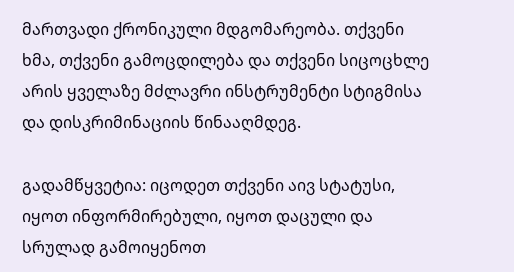მართვადი ქრონიკული მდგომარეობა. თქვენი ხმა, თქვენი გამოცდილება და თქვენი სიცოცხლე არის ყველაზე მძლავრი ინსტრუმენტი სტიგმისა და დისკრიმინაციის წინააღმდეგ.

გადამწყვეტია: იცოდეთ თქვენი აივ სტატუსი, იყოთ ინფორმირებული, იყოთ დაცული და სრულად გამოიყენოთ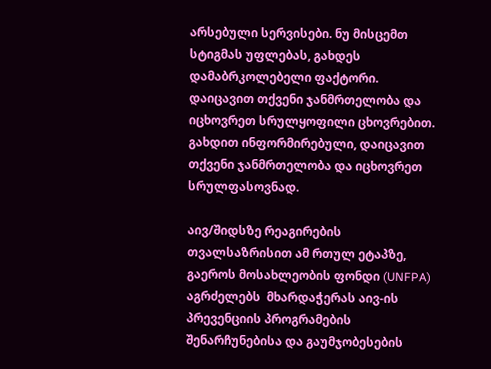არსებული სერვისები. ნუ მისცემთ სტიგმას უფლებას, გახდეს დამაბრკოლებელი ფაქტორი. დაიცავით თქვენი ჯანმრთელობა და იცხოვრეთ სრულყოფილი ცხოვრებით. გახდით ინფორმირებული, დაიცავით თქვენი ჯანმრთელობა და იცხოვრეთ სრულფასოვნად.

აივ/შიდსზე რეაგირების თვალსაზრისით ამ რთულ ეტაპზე, გაეროს მოსახლეობის ფონდი (UNFPA) აგრძელებს  მხარდაჭერას აივ-ის პრევენციის პროგრამების შენარჩუნებისა და გაუმჯობესების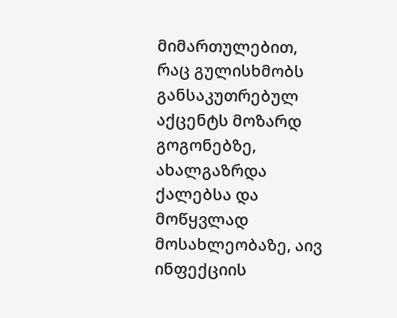მიმართულებით, რაც გულისხმობს განსაკუთრებულ აქცენტს მოზარდ გოგონებზე, ახალგაზრდა ქალებსა და მოწყვლად მოსახლეობაზე, აივ ინფექციის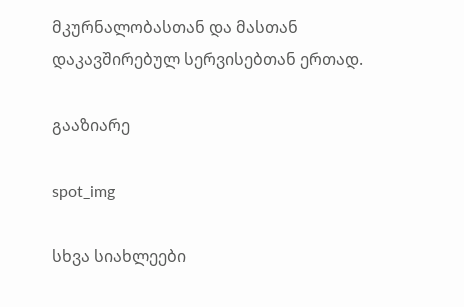მკურნალობასთან და მასთან დაკავშირებულ სერვისებთან ერთად.

გააზიარე

spot_img

სხვა სიახლეები